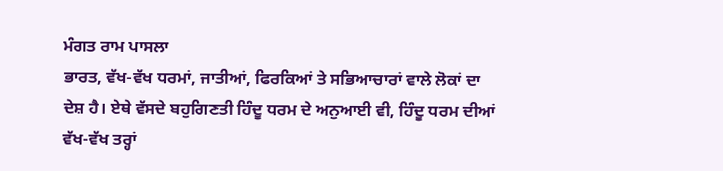ਮੰਗਤ ਰਾਮ ਪਾਸਲਾ
ਭਾਰਤ, ਵੱਖ-ਵੱਖ ਧਰਮਾਂ, ਜਾਤੀਆਂ, ਫਿਰਕਿਆਂ ਤੇ ਸਭਿਆਚਾਰਾਂ ਵਾਲੇ ਲੋਕਾਂ ਦਾ ਦੇਸ਼ ਹੈ। ਏਥੇ ਵੱਸਦੇ ਬਹੁਗਿਣਤੀ ਹਿੰਦੂ ਧਰਮ ਦੇ ਅਨੁਆਈ ਵੀ, ਹਿੰਦੂ ਧਰਮ ਦੀਆਂ ਵੱਖ-ਵੱਖ ਤਰ੍ਹਾਂ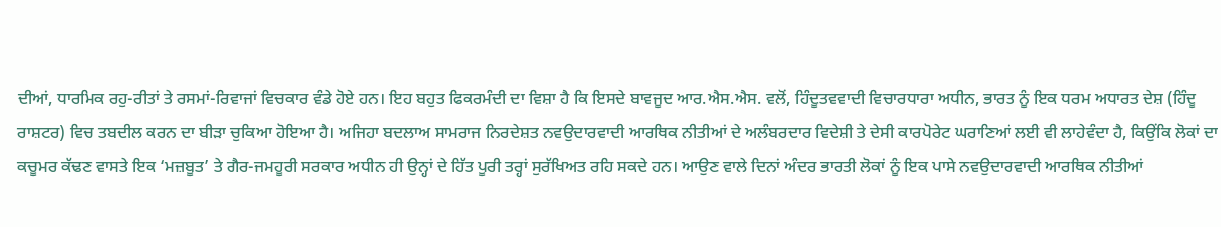ਦੀਆਂ, ਧਾਰਮਿਕ ਰਹੁ-ਰੀਤਾਂ ਤੇ ਰਸਮਾਂ-ਰਿਵਾਜਾਂ ਵਿਚਕਾਰ ਵੰਡੇ ਹੋਏ ਹਨ। ਇਹ ਬਹੁਤ ਫਿਕਰਮੰਦੀ ਦਾ ਵਿਸ਼ਾ ਹੈ ਕਿ ਇਸਦੇ ਬਾਵਜੂਦ ਆਰ.ਐਸ.ਐਸ. ਵਲੋਂ, ਹਿੰਦੂਤਵਵਾਦੀ ਵਿਚਾਰਧਾਰਾ ਅਧੀਨ, ਭਾਰਤ ਨੂੰ ਇਕ ਧਰਮ ਅਧਾਰਤ ਦੇਸ਼ (ਹਿੰਦੂ ਰਾਸ਼ਟਰ) ਵਿਚ ਤਬਦੀਲ ਕਰਨ ਦਾ ਬੀੜਾ ਚੁਕਿਆ ਹੋਇਆ ਹੈ। ਅਜਿਹਾ ਬਦਲਾਅ ਸਾਮਰਾਜ ਨਿਰਦੇਸ਼ਤ ਨਵਉਦਾਰਵਾਦੀ ਆਰਥਿਕ ਨੀਤੀਆਂ ਦੇ ਅਲੰਬਰਦਾਰ ਵਿਦੇਸ਼ੀ ਤੇ ਦੇਸੀ ਕਾਰਪੋਰੇਟ ਘਰਾਣਿਆਂ ਲਈ ਵੀ ਲਾਹੇਵੰਦਾ ਹੈ, ਕਿਉਂਕਿ ਲੋਕਾਂ ਦਾ ਕਚੂਮਰ ਕੱਢਣ ਵਾਸਤੇ ਇਕ ‘ਮਜ਼ਬੂਤ’ ਤੇ ਗੈਰ-ਜਮਹੂਰੀ ਸਰਕਾਰ ਅਧੀਨ ਹੀ ਉਨ੍ਹਾਂ ਦੇ ਹਿੱਤ ਪੂਰੀ ਤਰ੍ਹਾਂ ਸੁਰੱਖਿਅਤ ਰਹਿ ਸਕਦੇ ਹਨ। ਆਉਣ ਵਾਲੇ ਦਿਨਾਂ ਅੰਦਰ ਭਾਰਤੀ ਲੋਕਾਂ ਨੂੰ ਇਕ ਪਾਸੇ ਨਵਉਦਾਰਵਾਦੀ ਆਰਥਿਕ ਨੀਤੀਆਂ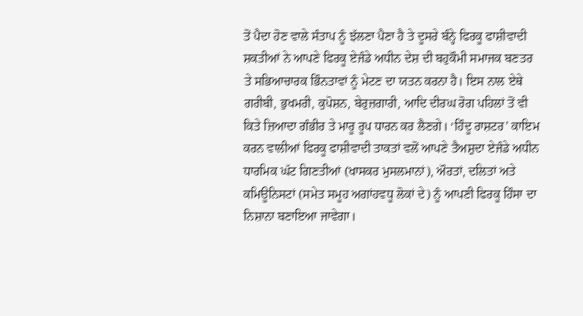ਤੋਂ ਪੈਦਾ ਹੋਣ ਵਾਲੇ ਸੰਤਾਪ ਨੂੰ ਝੱਲਣਾ ਪੈਣਾ ਹੈ ਤੇ ਦੂਸਰੇ ਬੰਨ੍ਹੇ ਫਿਰਕੂ ਫਾਸ਼ੀਵਾਦੀ ਸ਼ਕਤੀਆਂ ਨੇ ਆਪਣੇ ਫਿਰਕੂ ਏਜੰਡੇ ਅਧੀਨ ਦੇਸ਼ ਦੀ ਬਹੁਕੌਮੀ ਸਮਾਜਕ ਬਣਤਰ ਤੇ ਸਭਿਆਚਾਰਕ ਭਿੰਨਤਾਵਾਂ ਨੂੰ ਮੇਟਣ ਦਾ ਯਤਨ ਕਰਨਾ ਹੈ। ਇਸ ਨਾਲ ਏਥੇ ਗਰੀਬੀ, ਭੁਖਮਰੀ, ਕੁਪੋਸ਼ਨ, ਬੇਰੁਜ਼ਗਾਰੀ, ਆਦਿ ਦੀਰਘ ਰੋਗ ਪਹਿਲਾਂ ਤੋਂ ਵੀ ਕਿਤੇ ਜ਼ਿਆਦਾ ਗੰਭੀਰ ਤੇ ਮਾਰੂ ਰੂਪ ਧਾਰਨ ਕਰ ਲੈਣਗੇ। ‘ਹਿੰਦੂ ਰਾਸ਼ਟਰ’ ਕਾਇਮ ਕਰਨ ਵਾਲੀਆਂ ਫਿਰਕੂ ਫਾਸ਼ੀਵਾਦੀ ਤਾਕਤਾਂ ਵਲੋਂ ਆਪਣੇ ਤੈਅਸ਼ੁਦਾ ਏਜੰਡੇ ਅਧੀਨ ਧਾਰਮਿਕ ਘੱਟ ਗਿਣਤੀਆਂ (ਖਾਸਕਰ ਮੁਸਲਮਾਨਾਂ), ਔਰਤਾਂ, ਦਲਿਤਾਂ ਅਤੇ ਕਮਿਊਨਿਸਟਾਂ (ਸਮੇਤ ਸਮੂਹ ਅਗਾਂਹਵਧੂ ਲੋਕਾਂ ਦੇ) ਨੂੰ ਆਪਣੀ ਫਿਰਕੂ ਹਿੰਸਾ ਦਾ ਨਿਸ਼ਾਨਾ ਬਣਾਇਆ ਜਾਵੇਗਾ।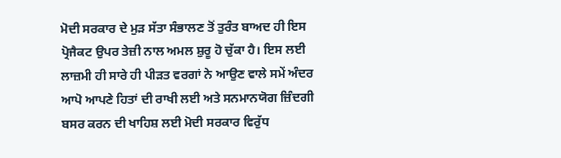ਮੋਦੀ ਸਰਕਾਰ ਦੇ ਮੁੜ ਸੱਤਾ ਸੰਭਾਲਣ ਤੋਂ ਤੁਰੰਤ ਬਾਅਦ ਹੀ ਇਸ ਪ੍ਰੋਜੈਕਟ ਉਪਰ ਤੇਜ਼ੀ ਨਾਲ ਅਮਲ ਸ਼ੁਰੂ ਹੋ ਚੁੱਕਾ ਹੈ। ਇਸ ਲਈ ਲਾਜ਼ਮੀ ਹੀ ਸਾਰੇ ਹੀ ਪੀੜਤ ਵਰਗਾਂ ਨੇ ਆਉਣ ਵਾਲੇ ਸਮੇਂ ਅੰਦਰ ਆਪੋ ਆਪਣੇ ਹਿਤਾਂ ਦੀ ਰਾਖੀ ਲਈ ਅਤੇ ਸਨਮਾਨਯੋਗ ਜ਼ਿੰਦਗੀ ਬਸਰ ਕਰਨ ਦੀ ਖਾਹਿਸ਼ ਲਈ ਮੋਦੀ ਸਰਕਾਰ ਵਿਰੁੱਧ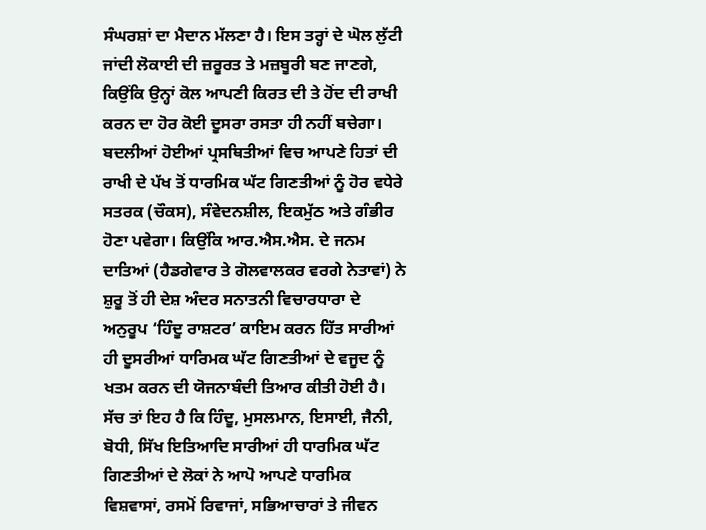ਸੰਘਰਸ਼ਾਂ ਦਾ ਮੈਦਾਨ ਮੱਲਣਾ ਹੈ। ਇਸ ਤਰ੍ਹਾਂ ਦੇ ਘੋਲ ਲੁੱਟੀ ਜਾਂਦੀ ਲੋਕਾਈ ਦੀ ਜ਼ਰੂਰਤ ਤੇ ਮਜ਼ਬੂਰੀ ਬਣ ਜਾਣਗੇ, ਕਿਉਂਕਿ ਉਨ੍ਹਾਂ ਕੋਲ ਆਪਣੀ ਕਿਰਤ ਦੀ ਤੇ ਹੋਂਦ ਦੀ ਰਾਖੀ ਕਰਨ ਦਾ ਹੋਰ ਕੋਈ ਦੂਸਰਾ ਰਸਤਾ ਹੀ ਨਹੀਂ ਬਚੇਗਾ।
ਬਦਲੀਆਂ ਹੋਈਆਂ ਪ੍ਰਸਥਿਤੀਆਂ ਵਿਚ ਆਪਣੇ ਹਿਤਾਂ ਦੀ ਰਾਖੀ ਦੇ ਪੱਖ ਤੋਂ ਧਾਰਮਿਕ ਘੱਟ ਗਿਣਤੀਆਂ ਨੂੰ ਹੋਰ ਵਧੇਰੇ ਸਤਰਕ (ਚੌਕਸ), ਸੰਵੇਦਨਸ਼ੀਲ, ਇਕਮੁੱਠ ਅਤੇ ਗੰਭੀਰ ਹੋਣਾ ਪਵੇਗਾ। ਕਿਉਂਕਿ ਆਰ.ਐਸ.ਐਸ. ਦੇ ਜਨਮ ਦਾਤਿਆਂ (ਹੈਡਗੇਵਾਰ ਤੇ ਗੋਲਵਾਲਕਰ ਵਰਗੇ ਨੇਤਾਵਾਂ) ਨੇ ਸ਼ੁਰੂ ਤੋਂ ਹੀ ਦੇਸ਼ ਅੰਦਰ ਸਨਾਤਨੀ ਵਿਚਾਰਧਾਰਾ ਦੇ ਅਨੁਰੂਪ ‘ਹਿੰਦੂ ਰਾਸ਼ਟਰ’ ਕਾਇਮ ਕਰਨ ਹਿੱਤ ਸਾਰੀਆਂ ਹੀ ਦੂਸਰੀਆਂ ਧਾਰਿਮਕ ਘੱਟ ਗਿਣਤੀਆਂ ਦੇ ਵਜੂਦ ਨੂੰ ਖਤਮ ਕਰਨ ਦੀ ਯੋਜਨਾਬੰਦੀ ਤਿਆਰ ਕੀਤੀ ਹੋਈ ਹੈ। ਸੱਚ ਤਾਂ ਇਹ ਹੈ ਕਿ ਹਿੰਦੂ, ਮੁਸਲਮਾਨ, ਇਸਾਈ, ਜੈਨੀ, ਬੋਧੀ, ਸਿੱਖ ਇਤਿਆਦਿ ਸਾਰੀਆਂ ਹੀ ਧਾਰਮਿਕ ਘੱਟ ਗਿਣਤੀਆਂ ਦੇ ਲੋਕਾਂ ਨੇ ਆਪੋ ਆਪਣੇ ਧਾਰਮਿਕ ਵਿਸ਼ਵਾਸਾਂ, ਰਸਮੋਂ ਰਿਵਾਜਾਂ, ਸਭਿਆਚਾਰਾਂ ਤੇ ਜੀਵਨ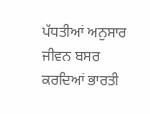ਪੱਧਤੀਆਂ ਅਨੁਸਾਰ ਜੀਵਨ ਬਸਰ ਕਰਦਿਆਂ ਭਾਰਤੀ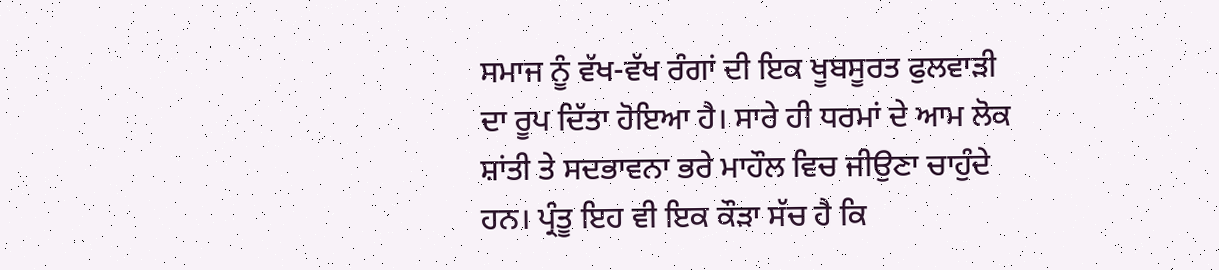ਸਮਾਜ ਨੂੰ ਵੱਖ-ਵੱਖ ਰੰਗਾਂ ਦੀ ਇਕ ਖੂਬਸੂਰਤ ਫੁਲਵਾੜੀ ਦਾ ਰੂਪ ਦਿੱਤਾ ਹੋਇਆ ਹੈ। ਸਾਰੇ ਹੀ ਧਰਮਾਂ ਦੇ ਆਮ ਲੋਕ ਸ਼ਾਂਤੀ ਤੇ ਸਦਭਾਵਨਾ ਭਰੇ ਮਾਹੌਲ ਵਿਚ ਜੀਉਣਾ ਚਾਹੁੰਦੇ ਹਨ। ਪ੍ਰੰਤੂ ਇਹ ਵੀ ਇਕ ਕੌੜਾ ਸੱਚ ਹੈ ਕਿ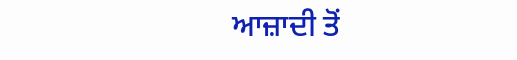ਆਜ਼ਾਦੀ ਤੋਂ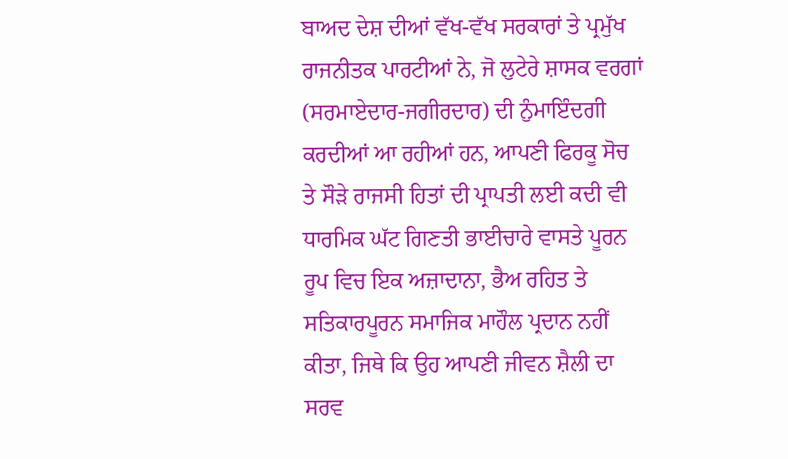ਬਾਅਦ ਦੇਸ਼ ਦੀਆਂ ਵੱਖ-ਵੱਖ ਸਰਕਾਰਾਂ ਤੇ ਪ੍ਰਮੁੱਖ ਰਾਜਨੀਤਕ ਪਾਰਟੀਆਂ ਨੇ, ਜੋ ਲੁਟੇਰੇ ਸ਼ਾਸਕ ਵਰਗਾਂ (ਸਰਮਾਏਦਾਰ-ਜਗੀਰਦਾਰ) ਦੀ ਨੁੰਮਾਇੰਦਗੀ ਕਰਦੀਆਂ ਆ ਰਹੀਆਂ ਹਨ, ਆਪਣੀ ਫਿਰਕੂ ਸੋਚ ਤੇ ਸੌੜੇ ਰਾਜਸੀ ਹਿਤਾਂ ਦੀ ਪ੍ਰਾਪਤੀ ਲਈ ਕਦੀ ਵੀ ਧਾਰਮਿਕ ਘੱਟ ਗਿਣਤੀ ਭਾਈਚਾਰੇ ਵਾਸਤੇ ਪੂਰਨ ਰੂਪ ਵਿਚ ਇਕ ਅਜ਼ਾਦਾਨਾ, ਭੈਅ ਰਹਿਤ ਤੇ ਸਤਿਕਾਰਪੂਰਨ ਸਮਾਜਿਕ ਮਾਹੌਲ ਪ੍ਰਦਾਨ ਨਹੀਂ ਕੀਤਾ, ਜਿਥੇ ਕਿ ਉਹ ਆਪਣੀ ਜੀਵਨ ਸ਼ੈਲੀ ਦਾ ਸਰਵ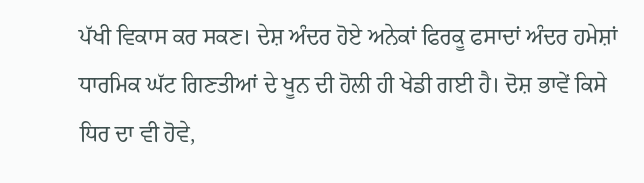ਪੱਖੀ ਵਿਕਾਸ ਕਰ ਸਕਣ। ਦੇਸ਼ ਅੰਦਰ ਹੋਏ ਅਨੇਕਾਂ ਫਿਰਕੂ ਫਸਾਦਾਂ ਅੰਦਰ ਹਮੇਸ਼ਾਂ ਧਾਰਮਿਕ ਘੱਟ ਗਿਣਤੀਆਂ ਦੇ ਖੂਨ ਦੀ ਹੋਲੀ ਹੀ ਖੇਡੀ ਗਈ ਹੈ। ਦੋਸ਼ ਭਾਵੇਂ ਕਿਸੇ ਧਿਰ ਦਾ ਵੀ ਹੋਵੇ,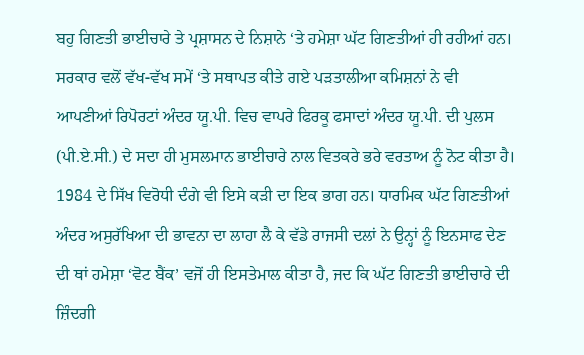ਬਹੁ ਗਿਣਤੀ ਭਾਈਚਾਰੇ ਤੇ ਪ੍ਰਸ਼ਾਸਨ ਦੇ ਨਿਸ਼ਾਨੇ ‘ਤੇ ਹਮੇਸ਼ਾ ਘੱਟ ਗਿਣਤੀਆਂ ਹੀ ਰਹੀਆਂ ਹਨ। ਸਰਕਾਰ ਵਲੋਂ ਵੱਖ-ਵੱਖ ਸਮੇਂ ‘ਤੇ ਸਥਾਪਤ ਕੀਤੇ ਗਏ ਪੜਤਾਲੀਆ ਕਮਿਸ਼ਨਾਂ ਨੇ ਵੀ ਆਪਣੀਆਂ ਰਿਪੋਰਟਾਂ ਅੰਦਰ ਯੂ.ਪੀ. ਵਿਚ ਵਾਪਰੇ ਫਿਰਕੂ ਫਸਾਦਾਂ ਅੰਦਰ ਯੂ.ਪੀ. ਦੀ ਪੁਲਸ (ਪੀ.ਏ.ਸੀ.) ਦੇ ਸਦਾ ਹੀ ਮੁਸਲਮਾਨ ਭਾਈਚਾਰੇ ਨਾਲ ਵਿਤਕਰੇ ਭਰੇ ਵਰਤਾਅ ਨੂੰ ਨੋਟ ਕੀਤਾ ਹੈ। 1984 ਦੇ ਸਿੱਖ ਵਿਰੋਧੀ ਦੰਗੇ ਵੀ ਇਸੇ ਕੜੀ ਦਾ ਇਕ ਭਾਗ ਹਨ। ਧਾਰਮਿਕ ਘੱਟ ਗਿਣਤੀਆਂ ਅੰਦਰ ਅਸੁਰੱਖਿਆ ਦੀ ਭਾਵਨਾ ਦਾ ਲਾਹਾ ਲੈ ਕੇ ਵੱਡੇ ਰਾਜਸੀ ਦਲਾਂ ਨੇ ਉਨ੍ਹਾਂ ਨੂੰ ਇਨਸਾਫ ਦੇਣ ਦੀ ਥਾਂ ਹਮੇਸ਼ਾ ‘ਵੋਟ ਬੈਂਕ’ ਵਜੋਂ ਹੀ ਇਸਤੇਮਾਲ ਕੀਤਾ ਹੈ, ਜਦ ਕਿ ਘੱਟ ਗਿਣਤੀ ਭਾਈਚਾਰੇ ਦੀ ਜ਼ਿੰਦਗੀ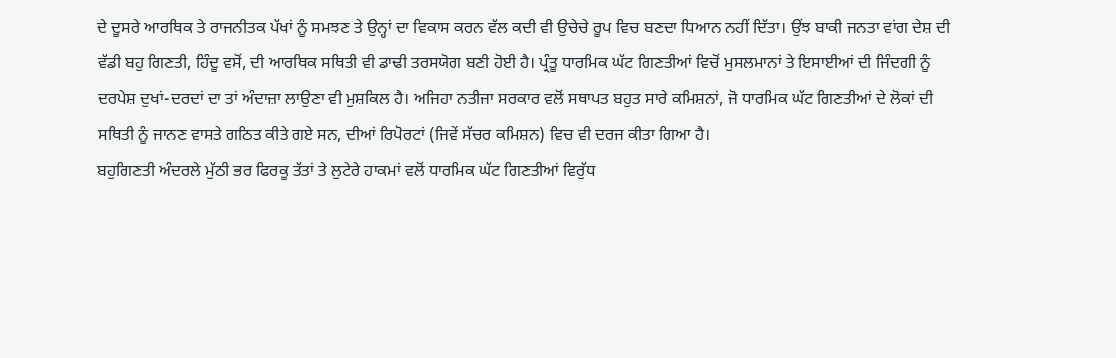ਦੇ ਦੂਸਰੇ ਆਰਥਿਕ ਤੇ ਰਾਜਨੀਤਕ ਪੱਖਾਂ ਨੂੰ ਸਮਝਣ ਤੇ ਉਨ੍ਹਾਂ ਦਾ ਵਿਕਾਸ ਕਰਨ ਵੱਲ ਕਦੀ ਵੀ ਉਚੇਚੇ ਰੂਪ ਵਿਚ ਬਣਦਾ ਧਿਆਨ ਨਹੀਂ ਦਿੱਤਾ। ਉਂਝ ਬਾਕੀ ਜਨਤਾ ਵਾਂਗ ਦੇਸ਼ ਦੀ ਵੱਡੀ ਬਹੁ ਗਿਣਤੀ, ਹਿੰਦੂ ਵਸੋਂ, ਦੀ ਆਰਥਿਕ ਸਥਿਤੀ ਵੀ ਡਾਢੀ ਤਰਸਯੋਗ ਬਣੀ ਹੋਈ ਹੈ। ਪ੍ਰੰਤੂ ਧਾਰਮਿਕ ਘੱਟ ਗਿਣਤੀਆਂ ਵਿਚੋਂ ਮੁਸਲਮਾਨਾਂ ਤੇ ਇਸਾਈਆਂ ਦੀ ਜਿੰਦਗੀ ਨੂੰ ਦਰਪੇਸ਼ ਦੁਖਾਂ-ਦਰਦਾਂ ਦਾ ਤਾਂ ਅੰਦਾਜ਼ਾ ਲਾਉਣਾ ਵੀ ਮੁਸ਼ਕਿਲ ਹੈ। ਅਜਿਹਾ ਨਤੀਜਾ ਸਰਕਾਰ ਵਲੋਂ ਸਥਾਪਤ ਬਹੁਤ ਸਾਰੇ ਕਮਿਸ਼ਨਾਂ, ਜੋ ਧਾਰਮਿਕ ਘੱਟ ਗਿਣਤੀਆਂ ਦੇ ਲੋਕਾਂ ਦੀ ਸਥਿਤੀ ਨੂੰ ਜਾਨਣ ਵਾਸਤੇ ਗਠਿਤ ਕੀਤੇ ਗਏ ਸਨ, ਦੀਆਂ ਰਿਪੋਰਟਾਂ (ਜਿਵੇਂ ਸੱਚਰ ਕਮਿਸ਼ਨ) ਵਿਚ ਵੀ ਦਰਜ ਕੀਤਾ ਗਿਆ ਹੈ।
ਬਹੁਗਿਣਤੀ ਅੰਦਰਲੇ ਮੁੱਠੀ ਭਰ ਫਿਰਕੂ ਤੱਤਾਂ ਤੇ ਲੁਟੇਰੇ ਹਾਕਮਾਂ ਵਲੋਂ ਧਾਰਮਿਕ ਘੱਟ ਗਿਣਤੀਆਂ ਵਿਰੁੱਧ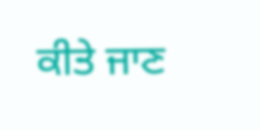ਕੀਤੇ ਜਾਣ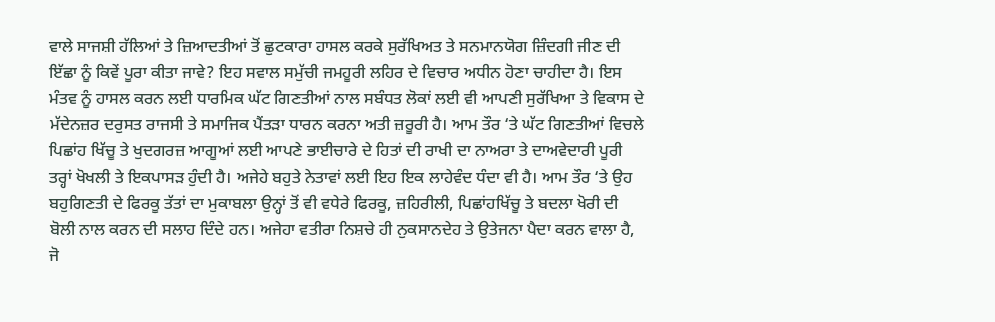ਵਾਲੇ ਸਾਜਸ਼ੀ ਹੱਲਿਆਂ ਤੇ ਜ਼ਿਆਦਤੀਆਂ ਤੋਂ ਛੁਟਕਾਰਾ ਹਾਸਲ ਕਰਕੇ ਸੁਰੱਖਿਅਤ ਤੇ ਸਨਮਾਨਯੋਗ ਜ਼ਿੰਦਗੀ ਜੀਣ ਦੀ ਇੱਛਾ ਨੂੰ ਕਿਵੇਂ ਪੂਰਾ ਕੀਤਾ ਜਾਵੇ? ਇਹ ਸਵਾਲ ਸਮੁੱਚੀ ਜਮਹੂਰੀ ਲਹਿਰ ਦੇ ਵਿਚਾਰ ਅਧੀਨ ਹੋਣਾ ਚਾਹੀਦਾ ਹੈ। ਇਸ ਮੰਤਵ ਨੂੰ ਹਾਸਲ ਕਰਨ ਲਈ ਧਾਰਮਿਕ ਘੱਟ ਗਿਣਤੀਆਂ ਨਾਲ ਸਬੰਧਤ ਲੋਕਾਂ ਲਈ ਵੀ ਆਪਣੀ ਸੁਰੱਖਿਆ ਤੇ ਵਿਕਾਸ ਦੇ ਮੱਦੇਨਜ਼ਰ ਦਰੁਸਤ ਰਾਜਸੀ ਤੇ ਸਮਾਜਿਕ ਪੈਂਤੜਾ ਧਾਰਨ ਕਰਨਾ ਅਤੀ ਜ਼ਰੂਰੀ ਹੈ। ਆਮ ਤੌਰ ‘ਤੇ ਘੱਟ ਗਿਣਤੀਆਂ ਵਿਚਲੇ ਪਿਛਾਂਹ ਖਿੱਚੂ ਤੇ ਖੁਦਗਰਜ਼ ਆਗੂਆਂ ਲਈ ਆਪਣੇ ਭਾਈਚਾਰੇ ਦੇ ਹਿਤਾਂ ਦੀ ਰਾਖੀ ਦਾ ਨਾਅਰਾ ਤੇ ਦਾਅਵੇਦਾਰੀ ਪੂਰੀ ਤਰ੍ਹਾਂ ਖੋਖਲੀ ਤੇ ਇਕਪਾਸੜ ਹੁੰਦੀ ਹੈ। ਅਜੇਹੇ ਬਹੁਤੇ ਨੇਤਾਵਾਂ ਲਈ ਇਹ ਇਕ ਲਾਹੇਵੰਦ ਧੰਦਾ ਵੀ ਹੈ। ਆਮ ਤੌਰ ‘ਤੇ ਉਹ ਬਹੁਗਿਣਤੀ ਦੇ ਫਿਰਕੂ ਤੱਤਾਂ ਦਾ ਮੁਕਾਬਲਾ ਉਨ੍ਹਾਂ ਤੋਂ ਵੀ ਵਧੇਰੇ ਫਿਰਕੂ, ਜ਼ਹਿਰੀਲੀ, ਪਿਛਾਂਹਖਿੱਚੂ ਤੇ ਬਦਲਾ ਖੋਰੀ ਦੀ ਬੋਲੀ ਨਾਲ ਕਰਨ ਦੀ ਸਲਾਹ ਦਿੰਦੇ ਹਨ। ਅਜੇਹਾ ਵਤੀਰਾ ਨਿਸ਼ਚੇ ਹੀ ਨੁਕਸਾਨਦੇਹ ਤੇ ਉਤੇਜਨਾ ਪੈਦਾ ਕਰਨ ਵਾਲਾ ਹੈ, ਜੋ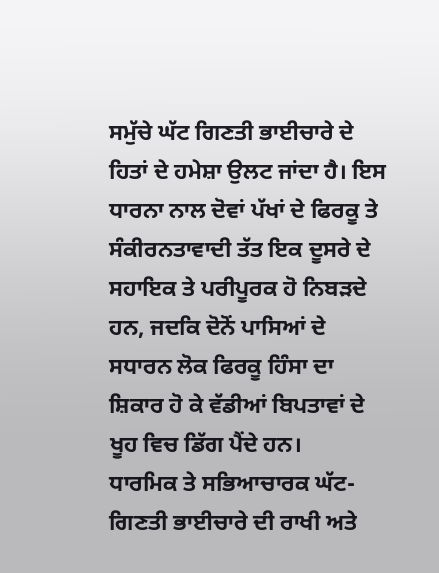ਸਮੁੱਚੇ ਘੱਟ ਗਿਣਤੀ ਭਾਈਚਾਰੇ ਦੇ ਹਿਤਾਂ ਦੇ ਹਮੇਸ਼ਾ ਉਲਟ ਜਾਂਦਾ ਹੈ। ਇਸ ਧਾਰਨਾ ਨਾਲ ਦੋਵਾਂ ਪੱਖਾਂ ਦੇ ਫਿਰਕੂ ਤੇ ਸੰਕੀਰਨਤਾਵਾਦੀ ਤੱਤ ਇਕ ਦੂਸਰੇ ਦੇ ਸਹਾਇਕ ਤੇ ਪਰੀਪੂਰਕ ਹੋ ਨਿਬੜਦੇ ਹਨ, ਜਦਕਿ ਦੋਨੋਂ ਪਾਸਿਆਂ ਦੇ ਸਧਾਰਨ ਲੋਕ ਫਿਰਕੂ ਹਿੰਸਾ ਦਾ ਸ਼ਿਕਾਰ ਹੋ ਕੇ ਵੱਡੀਆਂ ਬਿਪਤਾਵਾਂ ਦੇ ਖੂਹ ਵਿਚ ਡਿੱਗ ਪੈਂਦੇ ਹਨ।
ਧਾਰਮਿਕ ਤੇ ਸਭਿਆਚਾਰਕ ਘੱਟ-ਗਿਣਤੀ ਭਾਈਚਾਰੇ ਦੀ ਰਾਖੀ ਅਤੇ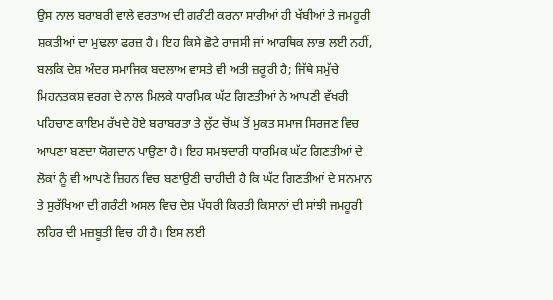ਉਸ ਨਾਲ ਬਰਾਬਰੀ ਵਾਲੇ ਵਰਤਾਅ ਦੀ ਗਰੰਟੀ ਕਰਨਾ ਸਾਰੀਆਂ ਹੀ ਖੱਬੀਆਂ ਤੇ ਜਮਹੂਰੀ ਸ਼ਕਤੀਆਂ ਦਾ ਮੁਢਲਾ ਫਰਜ਼ ਹੈ। ਇਹ ਕਿਸੇ ਛੋਟੇ ਰਾਜਸੀ ਜਾਂ ਆਰਥਿਕ ਲਾਭ ਲਈ ਨਹੀਂ, ਬਲਕਿ ਦੇਸ਼ ਅੰਦਰ ਸਮਾਜਿਕ ਬਦਲਾਅ ਵਾਸਤੇ ਵੀ ਅਤੀ ਜ਼ਰੂਰੀ ਹੈ; ਜਿੱਥੇ ਸਮੁੱਚੇ ਮਿਹਨਤਕਸ਼ ਵਰਗ ਦੇ ਨਾਲ ਮਿਲਕੇ ਧਾਰਮਿਕ ਘੱਟ ਗਿਣਤੀਆਂ ਨੇ ਆਪਣੀ ਵੱਖਰੀ ਪਹਿਚਾਣ ਕਾਇਮ ਰੱਖਦੇ ਹੋਏ ਬਰਾਬਰਤਾ ਤੇ ਲੁੱਟ ਚੋਂਘ ਤੋਂ ਮੁਕਤ ਸਮਾਜ ਸਿਰਜਣ ਵਿਚ ਆਪਣਾ ਬਣਦਾ ਯੋਗਦਾਨ ਪਾਉਣਾ ਹੈ। ਇਹ ਸਮਝਦਾਰੀ ਧਾਰਮਿਕ ਘੱਟ ਗਿਣਤੀਆਂ ਦੇ ਲੋਕਾਂ ਨੂੰ ਵੀ ਆਪਣੇ ਜ਼ਿਹਨ ਵਿਚ ਬਣਾਉਣੀ ਚਾਹੀਦੀ ਹੈ ਕਿ ਘੱਟ ਗਿਣਤੀਆਂ ਦੇ ਸਨਮਾਨ ਤੇ ਸੁਰੱਖਿਆ ਦੀ ਗਰੰਟੀ ਅਸਲ ਵਿਚ ਦੇਸ਼ ਪੱਧਰੀ ਕਿਰਤੀ ਕਿਸਾਨਾਂ ਦੀ ਸਾਂਝੀ ਜਮਹੂਰੀ ਲਹਿਰ ਦੀ ਮਜ਼ਬੂਤੀ ਵਿਚ ਹੀ ਹੈ। ਇਸ ਲਈ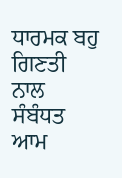ਧਾਰਮਕ ਬਹੁ ਗਿਣਤੀ ਨਾਲ ਸੰਬੰਧਤ ਆਮ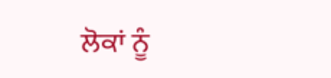ਲੋਕਾਂ ਨੂੰ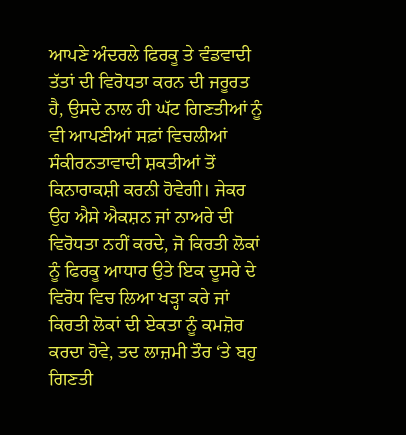ਆਪਣੇ ਅੰਦਰਲੇ ਫਿਰਕੂ ਤੇ ਵੰਡਵਾਦੀ ਤੱਤਾਂ ਦੀ ਵਿਰੋਧਤਾ ਕਰਨ ਦੀ ਜਰੂਰਤ ਹੈ, ਉਸਦੇ ਨਾਲ ਹੀ ਘੱਟ ਗਿਣਤੀਆਂ ਨੂੰ ਵੀ ਆਪਣੀਆਂ ਸਫ਼ਾਂ ਵਿਚਲੀਆਂ ਸੰਕੀਰਨਤਾਵਾਦੀ ਸ਼ਕਤੀਆਂ ਤੋਂ ਕਿਨਾਰਾਕਸ਼ੀ ਕਰਨੀ ਹੋਵੇਗੀ। ਜੇਕਰ ਉਹ ਐਸੇ ਐਕਸ਼ਨ ਜਾਂ ਨਾਅਰੇ ਦੀ ਵਿਰੋਧਤਾ ਨਹੀਂ ਕਰਦੇ, ਜੋ ਕਿਰਤੀ ਲੋਕਾਂ ਨੂੰ ਫਿਰਕੂ ਆਧਾਰ ਉਤੇ ਇਕ ਦੂਸਰੇ ਦੇ ਵਿਰੋਧ ਵਿਚ ਲਿਆ ਖੜ੍ਹਾ ਕਰੇ ਜਾਂ ਕਿਰਤੀ ਲੋਕਾਂ ਦੀ ਏਕਤਾ ਨੂੰ ਕਮਜ਼ੋਰ ਕਰਦਾ ਹੋਵੇ, ਤਦ ਲਾਜ਼ਮੀ ਤੌਰ ‘ਤੇ ਬਹੁ ਗਿਣਤੀ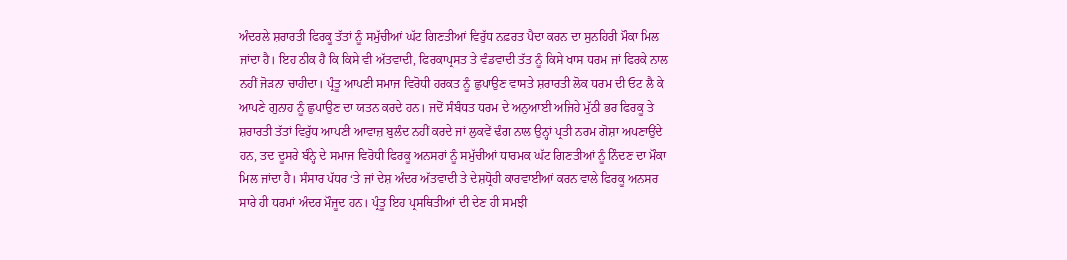ਅੰਦਰਲੇ ਸ਼ਰਾਰਤੀ ਫਿਰਕੂ ਤੱਤਾਂ ਨੂੰ ਸਮੁੱਚੀਆਂ ਘੱਟ ਗਿਣਤੀਆਂ ਵਿਰੁੱਧ ਨਫ਼ਰਤ ਪੈਦਾ ਕਰਨ ਦਾ ਸੁਨਹਿਰੀ ਮੌਕਾ ਮਿਲ ਜਾਂਦਾ ਹੈ। ਇਹ ਠੀਕ ਹੈ ਕਿ ਕਿਸੇ ਵੀ ਅੱਤਵਾਦੀ, ਫਿਰਕਾਪ੍ਰਸਤ ਤੇ ਵੰਡਵਾਦੀ ਤੱਤ ਨੂੰ ਕਿਸੇ ਖਾਸ ਧਰਮ ਜਾਂ ਫਿਰਕੇ ਨਾਲ ਨਹੀਂ ਜੋੜਨਾ ਚਾਹੀਦਾ। ਪ੍ਰੰਤੂ ਆਪਣੀ ਸਮਾਜ ਵਿਰੋਧੀ ਹਰਕਤ ਨੂੰ ਛੁਪਾਉਣ ਵਾਸਤੇ ਸ਼ਰਾਰਤੀ ਲੋਕ ਧਰਮ ਦੀ ਓਟ ਲੈ ਕੇ ਆਪਣੇ ਗੁਨਾਹ ਨੂੰ ਛੁਪਾਉਣ ਦਾ ਯਤਨ ਕਰਦੇ ਹਨ। ਜਦੋਂ ਸੰਬੰਧਤ ਧਰਮ ਦੇ ਅਨੁਆਈ ਅਜਿਹੇ ਮੁੱਠੀ ਭਰ ਫਿਰਕੂ ਤੇ ਸ਼ਰਾਰਤੀ ਤੱਤਾਂ ਵਿਰੁੱਧ ਆਪਣੀ ਆਵਾਜ਼ ਬੁਲੰਦ ਨਹੀਂ ਕਰਦੇ ਜਾਂ ਲੁਕਵੇਂ ਢੰਗ ਨਾਲ ਉਨ੍ਹਾਂ ਪ੍ਰਤੀ ਨਰਮ ਗੋਸ਼ਾ ਅਪਣਾਉਂਦੇ ਹਨ, ਤਦ ਦੂਸਰੇ ਬੰਨ੍ਹੇ ਦੇ ਸਮਾਜ ਵਿਰੋਧੀ ਫਿਰਕੂ ਅਨਸਰਾਂ ਨੂੰ ਸਮੁੱਚੀਆਂ ਧਾਰਮਕ ਘੱਟ ਗਿਣਤੀਆਂ ਨੂੰ ਨਿੰਦਣ ਦਾ ਮੌਕਾ ਮਿਲ ਜਾਂਦਾ ਹੈ। ਸੰਸਾਰ ਪੱਧਰ ‘ਤੇ ਜਾਂ ਦੇਸ਼ ਅੰਦਰ ਅੱਤਵਾਦੀ ਤੇ ਦੇਸ਼ਧ੍ਰੋਹੀ ਕਾਰਵਾਈਆਂ ਕਰਨ ਵਾਲੇ ਫਿਰਕੂ ਅਨਸਰ ਸਾਰੇ ਹੀ ਧਰਮਾਂ ਅੰਦਰ ਮੌਜੂਦ ਹਨ। ਪ੍ਰੰਤੂ ਇਹ ਪ੍ਰਸਥਿਤੀਆਂ ਦੀ ਦੇਣ ਹੀ ਸਮਝੀ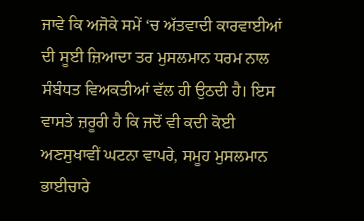ਜਾਵੇ ਕਿ ਅਜੋਕੇ ਸਮੇਂ ‘ਚ ਅੱਤਵਾਦੀ ਕਾਰਵਾਈਆਂ ਦੀ ਸੂਈ ਜ਼ਿਆਦਾ ਤਰ ਮੁਸਲਮਾਨ ਧਰਮ ਨਾਲ ਸੰਬੰਧਤ ਵਿਅਕਤੀਆਂ ਵੱਲ ਹੀ ਉਠਦੀ ਹੈ। ਇਸ ਵਾਸਤੇ ਜ਼ਰੂਰੀ ਹੈ ਕਿ ਜਦੋਂ ਵੀ ਕਦੀ ਕੋਈ ਅਣਸੁਖਾਵੀਂ ਘਟਨਾ ਵਾਪਰੇ, ਸਮੂਹ ਮੁਸਲਮਾਨ ਭਾਈਚਾਰੇ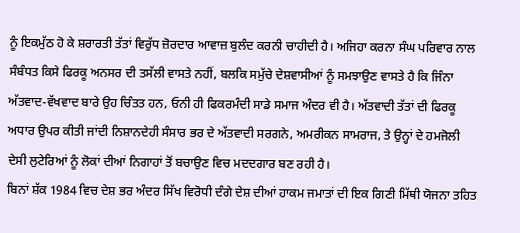ਨੂੰ ਇਕਮੁੱਠ ਹੋ ਕੇ ਸ਼ਰਾਰਤੀ ਤੱਤਾਂ ਵਿਰੁੱਧ ਜ਼ੋਰਦਾਰ ਆਵਾਜ਼ ਬੁਲੰਦ ਕਰਨੀ ਚਾਹੀਦੀ ਹੈ। ਅਜਿਹਾ ਕਰਨਾ ਸੰਘ ਪਰਿਵਾਰ ਨਾਲ ਸੰਬੰਧਤ ਕਿਸੇ ਫਿਰਕੂ ਅਨਸਰ ਦੀ ਤਸੱਲੀ ਵਾਸਤੇ ਨਹੀਂ, ਬਲਕਿ ਸਮੁੱਚੇ ਦੇਸ਼ਵਾਸੀਆਂ ਨੂੰ ਸਮਝਾਉਣ ਵਾਸਤੇ ਹੈ ਕਿ ਜਿੰਨਾ ਅੱਤਵਾਦ-ਵੱਖਵਾਦ ਬਾਰੇ ਉਹ ਚਿੰਤਤ ਹਨ, ਓਨੀ ਹੀ ਫਿਕਰਮੰਦੀ ਸਾਡੇ ਸਮਾਜ ਅੰਦਰ ਵੀ ਹੈ। ਅੱਤਵਾਦੀ ਤੱਤਾਂ ਦੀ ਫਿਰਕੂ ਅਧਾਰ ਉਪਰ ਕੀਤੀ ਜਾਂਦੀ ਨਿਸ਼ਾਨਦੇਹੀ ਸੰਸਾਰ ਭਰ ਦੇ ਅੱਤਵਾਦੀ ਸਰਗਨੇ, ਅਮਰੀਕਨ ਸਾਮਰਾਜ, ਤੇ ਉਨ੍ਹਾਂ ਦੇ ਹਮਜੋਲੀ ਦੇਸੀ ਲੁਟੇਰਿਆਂ ਨੂੰ ਲੋਕਾਂ ਦੀਆਂ ਨਿਗਾਹਾਂ ਤੋਂ ਬਚਾਉਣ ਵਿਚ ਮਦਦਗਾਰ ਬਣ ਰਹੀ ਹੈ।
ਬਿਨਾਂ ਸ਼ੱਕ 1984 ਵਿਚ ਦੇਸ਼ ਭਰ ਅੰਦਰ ਸਿੱਖ ਵਿਰੋਧੀ ਦੰਗੇ ਦੇਸ਼ ਦੀਆਂ ਹਾਕਮ ਜਮਾਤਾਂ ਦੀ ਇਕ ਗਿਣੀ ਮਿੱਥੀ ਯੋਜਨਾ ਤਹਿਤ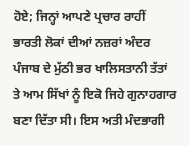ਹੋਏ; ਜਿਨ੍ਹਾਂ ਆਪਣੇ ਪ੍ਰਚਾਰ ਰਾਹੀਂ ਭਾਰਤੀ ਲੋਕਾਂ ਦੀਆਂ ਨਜ਼ਰਾਂ ਅੰਦਰ ਪੰਜਾਬ ਦੇ ਮੁੱਠੀ ਭਰ ਖਾਲਿਸਤਾਨੀ ਤੱਤਾਂ ਤੇ ਆਮ ਸਿੱਖਾਂ ਨੂੰ ਇਕੋ ਜਿਹੇ ਗੁਨਾਹਗਾਰ ਬਣਾ ਦਿੱਤਾ ਸੀ। ਇਸ ਅਤੀ ਮੰਦਭਾਗੀ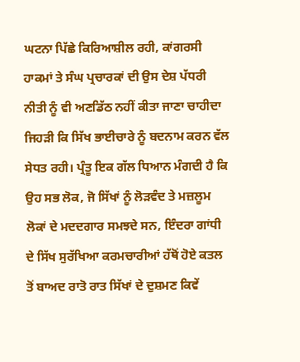ਘਟਨਾ ਪਿੱਛੇ ਕਿਰਿਆਸ਼ੀਲ ਰਹੀ, ਕਾਂਗਰਸੀ ਹਾਕਮਾਂ ਤੇ ਸੰਘ ਪ੍ਰਚਾਰਕਾਂ ਦੀ ਉਸ ਦੇਸ਼ ਪੱਧਰੀ ਨੀਤੀ ਨੂੰ ਵੀ ਅਣਡਿੱਠ ਨਹੀਂ ਕੀਤਾ ਜਾਣਾ ਚਾਹੀਦਾ ਜਿਹੜੀ ਕਿ ਸਿੱਖ ਭਾਈਚਾਰੇ ਨੂੰ ਬਦਨਾਮ ਕਰਨ ਵੱਲ ਸੇਧਤ ਰਹੀ। ਪ੍ਰੰਤੂ ਇਕ ਗੱਲ ਧਿਆਨ ਮੰਗਦੀ ਹੈ ਕਿ ਉਹ ਸਭ ਲੋਕ, ਜੋ ਸਿੱਖਾਂ ਨੂੰ ਲੋੜਵੰਦ ਤੇ ਮਜ਼ਲੂਮ ਲੋਕਾਂ ਦੇ ਮਦਦਗਾਰ ਸਮਝਦੇ ਸਨ, ਇੰਦਰਾ ਗਾਂਧੀ ਦੇ ਸਿੱਖ ਸੁਰੱਖਿਆ ਕਰਮਚਾਰੀਆਂ ਹੱਥੋਂ ਹੋਏ ਕਤਲ ਤੋਂ ਬਾਅਦ ਰਾਤੋ ਰਾਤ ਸਿੱਖਾਂ ਦੇ ਦੁਸ਼ਮਣ ਕਿਵੇਂ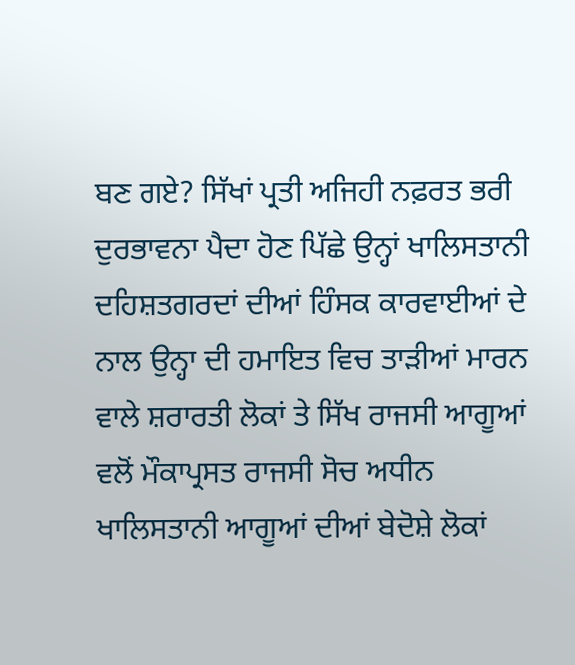ਬਣ ਗਏ? ਸਿੱਖਾਂ ਪ੍ਰਤੀ ਅਜਿਹੀ ਨਫ਼ਰਤ ਭਰੀ ਦੁਰਭਾਵਨਾ ਪੈਦਾ ਹੋਣ ਪਿੱਛੇ ਉਨ੍ਹਾਂ ਖਾਲਿਸਤਾਨੀ ਦਹਿਸ਼ਤਗਰਦਾਂ ਦੀਆਂ ਹਿੰਸਕ ਕਾਰਵਾਈਆਂ ਦੇ ਨਾਲ ਉਨ੍ਹਾ ਦੀ ਹਮਾਇਤ ਵਿਚ ਤਾੜੀਆਂ ਮਾਰਨ ਵਾਲੇ ਸ਼ਰਾਰਤੀ ਲੋਕਾਂ ਤੇ ਸਿੱਖ ਰਾਜਸੀ ਆਗੂਆਂ ਵਲੋਂ ਮੌਕਾਪ੍ਰਸਤ ਰਾਜਸੀ ਸੋਚ ਅਧੀਨ ਖਾਲਿਸਤਾਨੀ ਆਗੂਆਂ ਦੀਆਂ ਬੇਦੋਸ਼ੇ ਲੋਕਾਂ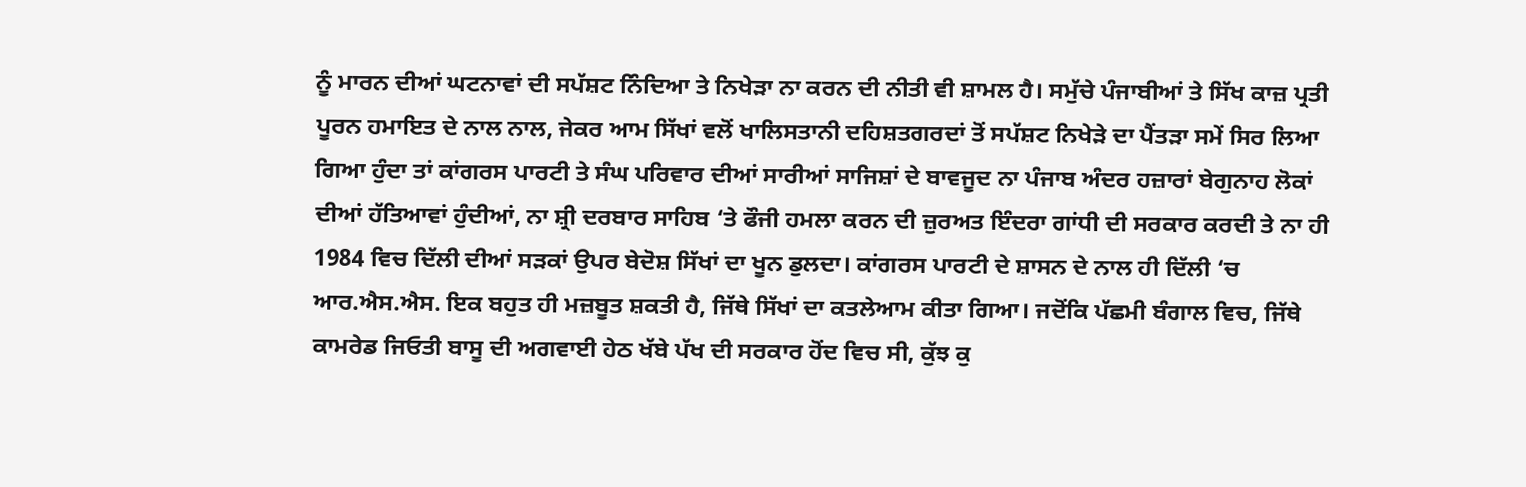ਨੂੰ ਮਾਰਨ ਦੀਆਂ ਘਟਨਾਵਾਂ ਦੀ ਸਪੱਸ਼ਟ ਨਿੰਦਿਆ ਤੇ ਨਿਖੇੜਾ ਨਾ ਕਰਨ ਦੀ ਨੀਤੀ ਵੀ ਸ਼ਾਮਲ ਹੈ। ਸਮੁੱਚੇ ਪੰਜਾਬੀਆਂ ਤੇ ਸਿੱਖ ਕਾਜ਼ ਪ੍ਰਤੀ ਪੂਰਨ ਹਮਾਇਤ ਦੇ ਨਾਲ ਨਾਲ, ਜੇਕਰ ਆਮ ਸਿੱਖਾਂ ਵਲੋਂ ਖਾਲਿਸਤਾਨੀ ਦਹਿਸ਼ਤਗਰਦਾਂ ਤੋਂ ਸਪੱਸ਼ਟ ਨਿਖੇੜੇ ਦਾ ਪੈਂਤੜਾ ਸਮੇਂ ਸਿਰ ਲਿਆ ਗਿਆ ਹੁੰਦਾ ਤਾਂ ਕਾਂਗਰਸ ਪਾਰਟੀ ਤੇ ਸੰਘ ਪਰਿਵਾਰ ਦੀਆਂ ਸਾਰੀਆਂ ਸਾਜਿਸ਼ਾਂ ਦੇ ਬਾਵਜੂਦ ਨਾ ਪੰਜਾਬ ਅੰਦਰ ਹਜ਼ਾਰਾਂ ਬੇਗੁਨਾਹ ਲੋਕਾਂ ਦੀਆਂ ਹੱਤਿਆਵਾਂ ਹੁੰਦੀਆਂ, ਨਾ ਸ਼੍ਰੀ ਦਰਬਾਰ ਸਾਹਿਬ ‘ਤੇ ਫੌਜੀ ਹਮਲਾ ਕਰਨ ਦੀ ਜ਼ੁਰਅਤ ਇੰਦਰਾ ਗਾਂਧੀ ਦੀ ਸਰਕਾਰ ਕਰਦੀ ਤੇ ਨਾ ਹੀ 1984 ਵਿਚ ਦਿੱਲੀ ਦੀਆਂ ਸੜਕਾਂ ਉਪਰ ਬੇਦੋਸ਼ ਸਿੱਖਾਂ ਦਾ ਖੂਨ ਡੁਲਦਾ। ਕਾਂਗਰਸ ਪਾਰਟੀ ਦੇ ਸ਼ਾਸਨ ਦੇ ਨਾਲ ਹੀ ਦਿੱਲੀ ‘ਚ ਆਰ.ਐਸ.ਐਸ. ਇਕ ਬਹੁਤ ਹੀ ਮਜ਼ਬੂਤ ਸ਼ਕਤੀ ਹੈ, ਜਿੱਥੇ ਸਿੱਖਾਂ ਦਾ ਕਤਲੇਆਮ ਕੀਤਾ ਗਿਆ। ਜਦੋਂਕਿ ਪੱਛਮੀ ਬੰਗਾਲ ਵਿਚ, ਜਿੱਥੇ ਕਾਮਰੇਡ ਜਿਓਤੀ ਬਾਸੂ ਦੀ ਅਗਵਾਈ ਹੇਠ ਖੱਬੇ ਪੱਖ ਦੀ ਸਰਕਾਰ ਹੋਂਦ ਵਿਚ ਸੀ, ਕੁੱਝ ਕੁ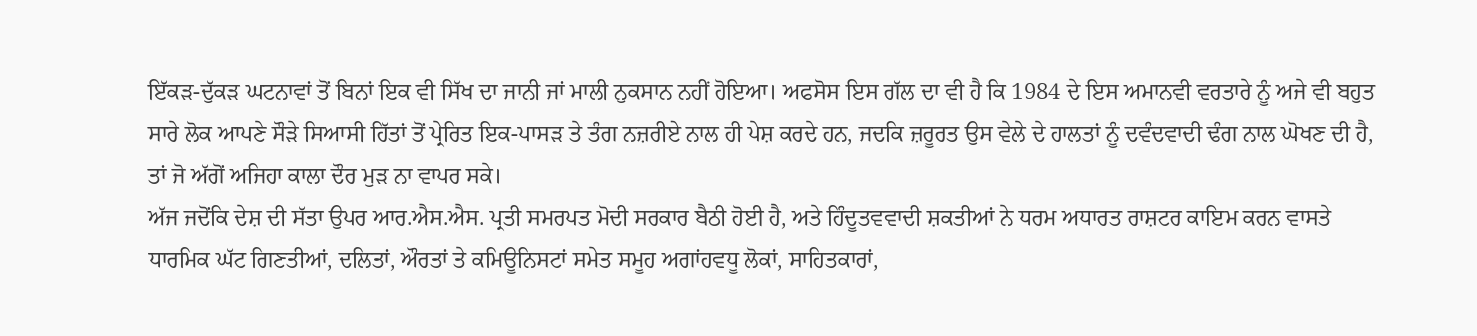ਇੱਕੜ-ਦੁੱਕੜ ਘਟਨਾਵਾਂ ਤੋਂ ਬਿਨਾਂ ਇਕ ਵੀ ਸਿੱਖ ਦਾ ਜਾਨੀ ਜਾਂ ਮਾਲੀ ਨੁਕਸਾਨ ਨਹੀਂ ਹੋਇਆ। ਅਫਸੋਸ ਇਸ ਗੱਲ ਦਾ ਵੀ ਹੈ ਕਿ 1984 ਦੇ ਇਸ ਅਮਾਨਵੀ ਵਰਤਾਰੇ ਨੂੰ ਅਜੇ ਵੀ ਬਹੁਤ ਸਾਰੇ ਲੋਕ ਆਪਣੇ ਸੌੜੇ ਸਿਆਸੀ ਹਿੱਤਾਂ ਤੋਂ ਪ੍ਰੇਰਿਤ ਇਕ-ਪਾਸੜ ਤੇ ਤੰਗ ਨਜ਼ਰੀਏ ਨਾਲ ਹੀ ਪੇਸ਼ ਕਰਦੇ ਹਨ, ਜਦਕਿ ਜ਼ਰੂਰਤ ਉਸ ਵੇਲੇ ਦੇ ਹਾਲਤਾਂ ਨੂੰ ਦਵੰਦਵਾਦੀ ਢੰਗ ਨਾਲ ਘੋਖਣ ਦੀ ਹੈ, ਤਾਂ ਜੋ ਅੱਗੋਂ ਅਜਿਹਾ ਕਾਲਾ ਦੌਰ ਮੁੜ ਨਾ ਵਾਪਰ ਸਕੇ।
ਅੱਜ ਜਦੋਂਕਿ ਦੇਸ਼ ਦੀ ਸੱਤਾ ਉਪਰ ਆਰ.ਐਸ.ਐਸ. ਪ੍ਰਤੀ ਸਮਰਪਤ ਮੋਦੀ ਸਰਕਾਰ ਬੈਠੀ ਹੋਈ ਹੈ, ਅਤੇ ਹਿੰਦੂਤਵਵਾਦੀ ਸ਼ਕਤੀਆਂ ਨੇ ਧਰਮ ਅਧਾਰਤ ਰਾਸ਼ਟਰ ਕਾਇਮ ਕਰਨ ਵਾਸਤੇ ਧਾਰਮਿਕ ਘੱਟ ਗਿਣਤੀਆਂ, ਦਲਿਤਾਂ, ਔਰਤਾਂ ਤੇ ਕਮਿਊਨਿਸਟਾਂ ਸਮੇਤ ਸਮੂਹ ਅਗਾਂਹਵਧੂ ਲੋਕਾਂ, ਸਾਹਿਤਕਾਰਾਂ,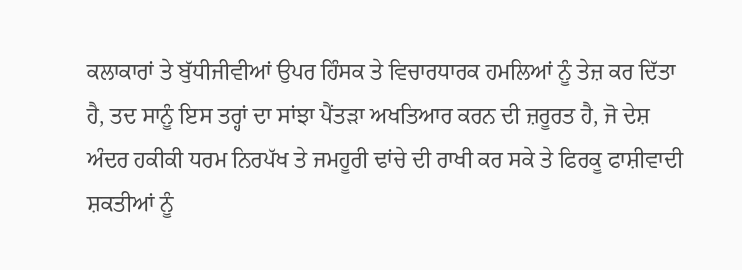ਕਲਾਕਾਰਾਂ ਤੇ ਬੁੱਧੀਜੀਵੀਆਂ ਉਪਰ ਹਿੰਸਕ ਤੇ ਵਿਚਾਰਧਾਰਕ ਹਮਲਿਆਂ ਨੂੰ ਤੇਜ਼ ਕਰ ਦਿੱਤਾ ਹੈ, ਤਦ ਸਾਨੂੰ ਇਸ ਤਰ੍ਹਾਂ ਦਾ ਸਾਂਝਾ ਪੈਂਤੜਾ ਅਖਤਿਆਰ ਕਰਨ ਦੀ ਜ਼ਰੂਰਤ ਹੈ, ਜੋ ਦੇਸ਼ ਅੰਦਰ ਹਕੀਕੀ ਧਰਮ ਨਿਰਪੱਖ ਤੇ ਜਮਹੂਰੀ ਢਾਂਚੇ ਦੀ ਰਾਖੀ ਕਰ ਸਕੇ ਤੇ ਫਿਰਕੂ ਫਾਸ਼ੀਵਾਦੀ ਸ਼ਕਤੀਆਂ ਨੂੰ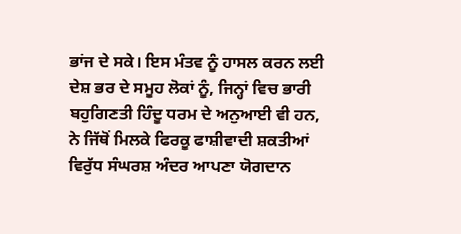ਭਾਂਜ ਦੇ ਸਕੇ। ਇਸ ਮੰਤਵ ਨੂੰ ਹਾਸਲ ਕਰਨ ਲਈ ਦੇਸ਼ ਭਰ ਦੇ ਸਮੂਹ ਲੋਕਾਂ ਨੂੰ, ਜਿਨ੍ਹਾਂ ਵਿਚ ਭਾਰੀ ਬਹੁਗਿਣਤੀ ਹਿੰਦੂ ਧਰਮ ਦੇ ਅਨੁਆਈ ਵੀ ਹਨ, ਨੇ ਜਿੱਥੋਂ ਮਿਲਕੇ ਫਿਰਕੂ ਫਾਸ਼ੀਵਾਦੀ ਸ਼ਕਤੀਆਂ ਵਿਰੁੱਧ ਸੰਘਰਸ਼ ਅੰਦਰ ਆਪਣਾ ਯੋਗਦਾਨ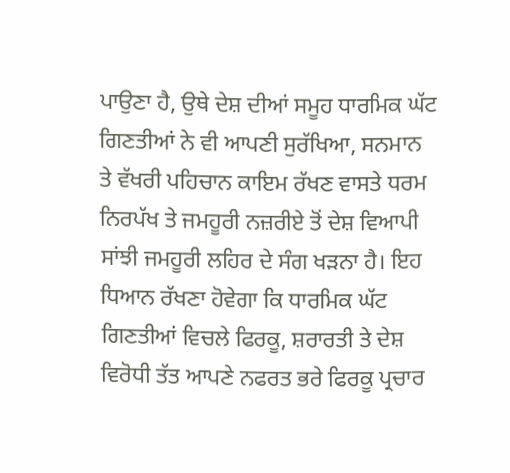ਪਾਉਣਾ ਹੈ, ਉਥੇ ਦੇਸ਼ ਦੀਆਂ ਸਮੂਹ ਧਾਰਮਿਕ ਘੱਟ ਗਿਣਤੀਆਂ ਨੇ ਵੀ ਆਪਣੀ ਸੁਰੱਖਿਆ, ਸਨਮਾਨ ਤੇ ਵੱਖਰੀ ਪਹਿਚਾਨ ਕਾਇਮ ਰੱਖਣ ਵਾਸਤੇ ਧਰਮ ਨਿਰਪੱਖ ਤੇ ਜਮਹੂਰੀ ਨਜ਼ਰੀਏ ਤੋਂ ਦੇਸ਼ ਵਿਆਪੀ ਸਾਂਝੀ ਜਮਹੂਰੀ ਲਹਿਰ ਦੇ ਸੰਗ ਖੜਨਾ ਹੈ। ਇਹ ਧਿਆਨ ਰੱਖਣਾ ਹੋਵੇਗਾ ਕਿ ਧਾਰਮਿਕ ਘੱਟ ਗਿਣਤੀਆਂ ਵਿਚਲੇ ਫਿਰਕੂ, ਸ਼ਰਾਰਤੀ ਤੇ ਦੇਸ਼ ਵਿਰੋਧੀ ਤੱਤ ਆਪਣੇ ਨਫਰਤ ਭਰੇ ਫਿਰਕੂ ਪ੍ਰਚਾਰ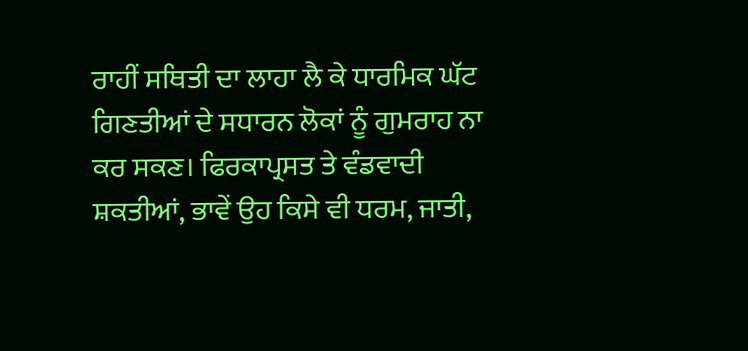ਰਾਹੀਂ ਸਥਿਤੀ ਦਾ ਲਾਹਾ ਲੈ ਕੇ ਧਾਰਮਿਕ ਘੱਟ ਗਿਣਤੀਆਂ ਦੇ ਸਧਾਰਨ ਲੋਕਾਂ ਨੂੰ ਗੁਮਰਾਹ ਨਾ ਕਰ ਸਕਣ। ਫਿਰਕਾਪ੍ਰਸਤ ਤੇ ਵੰਡਵਾਦੀ ਸ਼ਕਤੀਆਂ, ਭਾਵੇਂ ਉਹ ਕਿਸੇ ਵੀ ਧਰਮ, ਜਾਤੀ,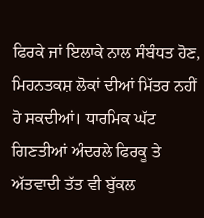ਫਿਰਕੇ ਜਾਂ ਇਲਾਕੇ ਨਾਲ ਸੰਬੰਧਤ ਹੋਣ, ਮਿਹਨਤਕਸ਼ ਲੋਕਾਂ ਦੀਆਂ ਮਿੱਤਰ ਨਹੀਂ ਹੋ ਸਕਦੀਆਂ। ਧਾਰਮਿਕ ਘੱਟ ਗਿਣਤੀਆਂ ਅੰਦਰਲੇ ਫਿਰਕੂ ਤੇ ਅੱਤਵਾਦੀ ਤੱਤ ਵੀ ਬੁੱਕਲ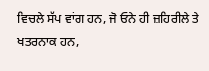ਵਿਚਲੇ ਸੱਪ ਵਾਂਗ ਹਨ, ਜੋ ਓਨੇ ਹੀ ਜ਼ਹਿਰੀਲੇ ਤੇ ਖਤਰਨਾਕ ਹਨ,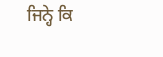ਜਿਨ੍ਹੇ ਕਿ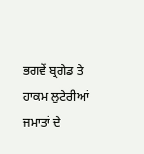ਭਗਵੇਂ ਬ੍ਰਗੇਡ ਤੇ ਹਾਕਮ ਲੁਟੇਰੀਆਂ ਜਮਾਤਾਂ ਦੇ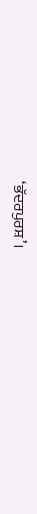‘ਭੱਦਰਪੁਰਸ਼’।